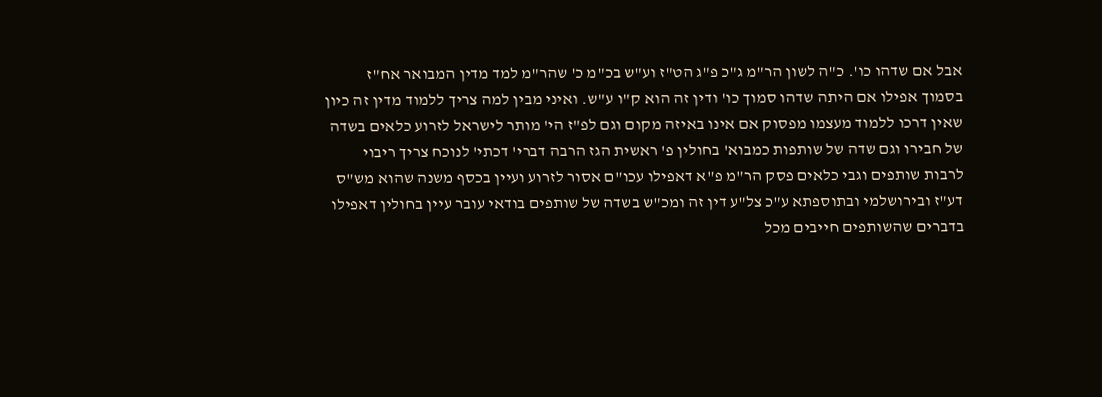אבל אם שדהו כו'. כ"ה לשון הר"מ ג"כ פ"ג הט"ז וע"ש בכ"מ כ' שהר"מ למד מדין המבואר אח"ז בסמוך אפילו אם היתה שדהו סמוך כו' ודין זה הוא ק"ו ע"ש. ואיני מבין למה צריך ללמוד מדין זה כיון שאין דרכו ללמוד מעצמו מפסוק אם אינו באיזה מקום וגם לפ"ז הי' מותר לישראל לזרוע כלאים בשדה של חבירו וגם שדה של שותפות כמבוא' בחולין פ' ראשית הגז הרבה דברי' דכתי' לנוכח צריך ריבוי לרבות שותפים וגבי כלאים פסק הר"מ פ"א דאפילו עכו"ם אסור לזרוע ועיין בכסף משנה שהוא מש"ס דע"ז ובירושלמי ובתוספתא ע"כ צל"ע דין זה ומכ"ש בשדה של שותפים בודאי עובר עיין בחולין דאפילו בדברים שהשותפים חייבים מכל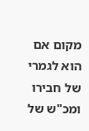מקום אם הוא לגמרי של חבירו ומכ"ש של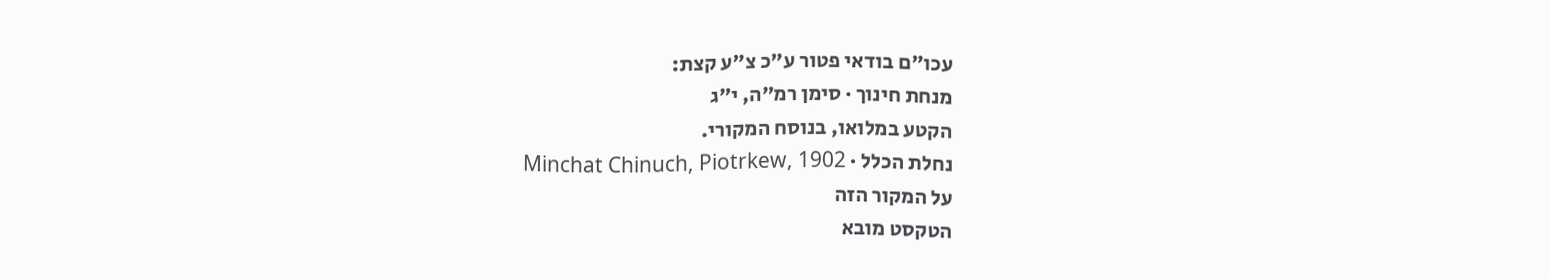עכו"ם בודאי פטור ע"כ צ"ע קצת:
מנחת חינוך · סימן רמ״ה, י״ג
הקטע במלואו, בנוסח המקורי.
נחלת הכלל · Minchat Chinuch, Piotrkew, 1902
על המקור הזה
הטקסט מובא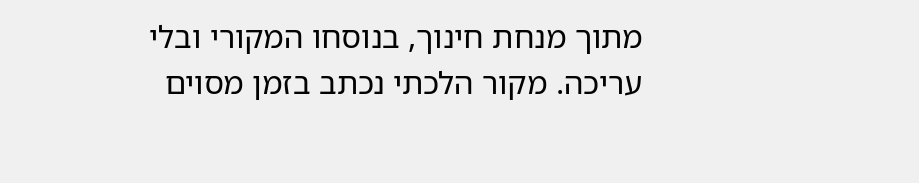מתוך מנחת חינוך, בנוסחו המקורי ובלי עריכה. מקור הלכתי נכתב בזמן מסוים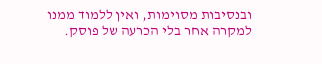ובנסיבות מסוימות, ואין ללמוד ממנו למקרה אחר בלי הכרעה של פוסק.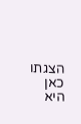הצגתו כאן היא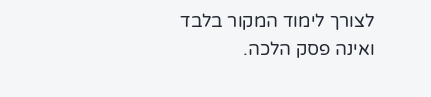לצורך לימוד המקור בלבד ואינה פסק הלכה.